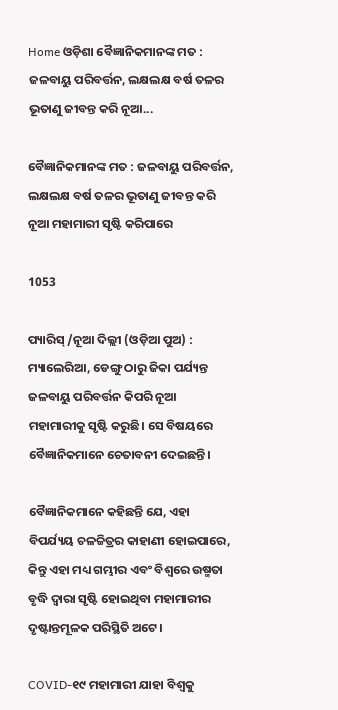Home ଓଡ଼ିଶା ବୈଜ୍ଞାନିକମାନଙ୍କ ମତ : ଜଳବାୟୁ ପରିବର୍ତ୍ତନ, ଲକ୍ଷଲକ୍ଷ ବର୍ଷ ତଳର ଭୂତାଣୁ ଜୀବନ୍ତ କରି ନୂଆ...

ବୈଜ୍ଞାନିକମାନଙ୍କ ମତ : ଜଳବାୟୁ ପରିବର୍ତ୍ତନ, ଲକ୍ଷଲକ୍ଷ ବର୍ଷ ତଳର ଭୂତାଣୁ ଜୀବନ୍ତ କରି ନୂଆ ମହାମାରୀ ସୃଷ୍ଟି କରିପାରେ

1053

ପ୍ୟାରିସ୍ /ନୂଆ ଦିଲ୍ଲୀ (ଓଡ଼ିଆ ପୁଅ) : ମ୍ୟାଲେରିଆ, ଡେଙ୍ଗୁ ଠାରୁ ଜିକା ପର୍ଯ୍ୟନ୍ତ ଜଳବାୟୁ ପରିବର୍ତ୍ତନ କିପରି ନୂଆ ମହାମାରୀକୁ ସୃଷ୍ଟି କରୁଛି। ସେ ବିଷୟରେ ବୈଜ୍ଞାନିକମାନେ ଚେତାବନୀ ଦେଇଛନ୍ତି।

ବୈଜ୍ଞାନିକମାନେ କହିଛନ୍ତି ଯେ, ଏହା ବିପର୍ଯ୍ୟୟ ଚଳଚ୍ଚିତ୍ରର କାହାଣୀ ହୋଇପାରେ, କିନ୍ତୁ ଏହା ମଧ୍ୟ ଗମ୍ଭୀର ଏବଂ ବିଶ୍ୱରେ ଉଷ୍ମତା ବୃଦ୍ଧି ଦ୍ୱାରା ସୃଷ୍ଟି ହୋଇଥିବା ମହାମାରୀର ଦୃଷ୍ଟାନ୍ତମୂଳକ ପରିସ୍ଥିତି ଅଟେ।

COVID-୧୯ ମହାମାରୀ ଯାହା ବିଶ୍ୱକୁ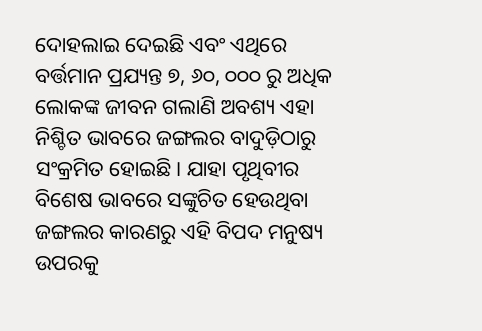ଦୋହଲାଇ ଦେଇଛି ଏବଂ ଏଥିରେ ବର୍ତ୍ତମାନ ପ୍ରଯ୍ୟନ୍ତ ୭, ୬୦, ୦୦୦ ରୁ ଅଧିକ ଲୋକଙ୍କ ଜୀବନ ଗଲାଣି ଅବଶ୍ୟ ଏହା ନିଶ୍ଚିତ ଭାବରେ ଜଙ୍ଗଲର ବାଦୁଡ଼ିଠାରୁ ସଂକ୍ରମିତ ହୋଇଛି। ଯାହା ପୃଥିବୀର ବିଶେଷ ଭାବରେ ସଙ୍କୁଚିତ ହେଉଥିବା ଜଙ୍ଗଲର କାରଣରୁ ଏହି ବିପଦ ମନୁଷ୍ୟ ଉପରକୁ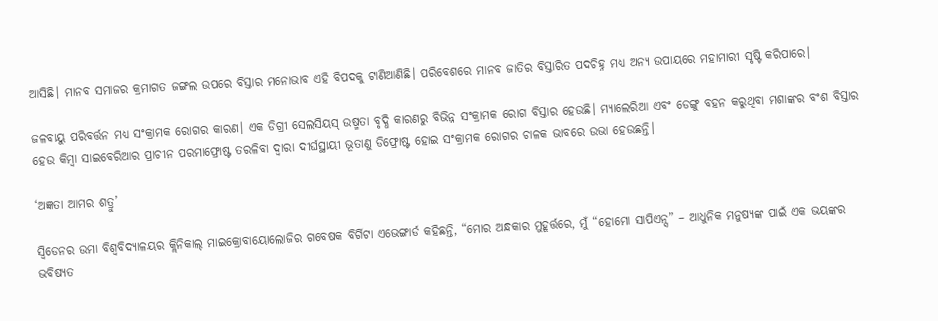ଆସିଛି। ମାନବ ସମାଜର କ୍ରମାଗତ ଜଙ୍ଗଲ ଉପରେ ବିସ୍ତାର ମନୋଭାବ ଏହି ବିପଦକୁ ଟାଣିଆଣିଛି। ପରିବେଶରେ ମାନବ ଜାତିର ବିସ୍ତାରିତ ପଦଚିହ୍ନ ମଧ୍ୟ ଅନ୍ୟ ଉପାୟରେ ମହାମାରୀ ସୃଷ୍ଟି କରିପାରେ।

ଜଳବାୟୁ ପରିବର୍ତ୍ତନ ମଧ୍ୟ ସଂକ୍ରାମକ ରୋଗର କାରଣ। ଏକ ଡିଗ୍ରୀ ସେଲସିୟସ୍ ଉଷ୍ମତା ବୃଦ୍ଧି କାରଣରୁ ବିଭିନ୍ନ ସଂକ୍ରାମକ ରୋଗ ବିସ୍ତାର ହେଉଛି। ମ୍ୟାଲେରିଆ ଏବଂ ଡେଙ୍ଗୁ ବହନ କରୁଥିବା ମଶାଙ୍କର ବଂଶ ବିସ୍ତାର ହେଉ କିମ୍ବା ସାଇବେରିଆର ପ୍ରାଚୀନ ପରମାଫ୍ରୋଷ୍ଟ ତରଳିବା ଦ୍ୱାରା ଦୀର୍ଘସ୍ଥାୟୀ ଭୂତାଣୁ ଡିଫ୍ରୋଷ୍ଟ ହୋଇ ସଂକ୍ରାମକ ରୋଗର ଚାଳକ ଭାବରେ ଉଭା ହେଉଛନ୍ତି।

‘ଅଜ୍ଞତା ଆମର ଶତ୍ରୁ’

ସ୍ୱିଡେନର ଉମା ବିଶ୍ୱବିଦ୍ୟାଳୟର କ୍ଲିନିକାଲ୍ ମାଇକ୍ରୋବାୟୋଲୋଜିର ଗବେଷକ ବିର୍ଗିଟା ଏଭେଙ୍ଗାର୍ଡ କହିଛନ୍ତି, “ମୋର ଅନ୍ଧକାର ମୁହୂର୍ତ୍ତରେ, ମୁଁ “ହୋମୋ ସାପିଏନ୍ସ” – ଆଧୁନିକ ମନୁଷ୍ୟଙ୍କ ପାଇଁ ଏକ ଭୟଙ୍କର ଭବିଷ୍ୟତ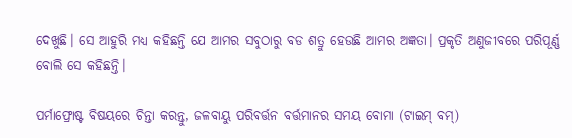ଦେଖୁଛି। ସେ ଆହୁରି ମଧ୍ୟ କହିଛନ୍ତି ଯେ ଆମର ସବୁଠାରୁ ବଡ ଶତ୍ରୁ ହେଉଛି ଆମର ଅଜ୍ଞତା। ପ୍ରକୃତି ଅଣୁଜୀବରେ ପରିପୂର୍ଣ୍ଣ ବୋଲି ସେ କହିଛନ୍ତି।

ପର୍ମାଫ୍ରୋଷ୍ଟ ବିଷୟରେ ଚିନ୍ତା କରନ୍ତୁ, ଜଳବାୟୁ ପରିବର୍ତ୍ତନ ବର୍ତ୍ତମାନର ସମୟ ବୋମା (ଟାଇମ୍ ବମ୍)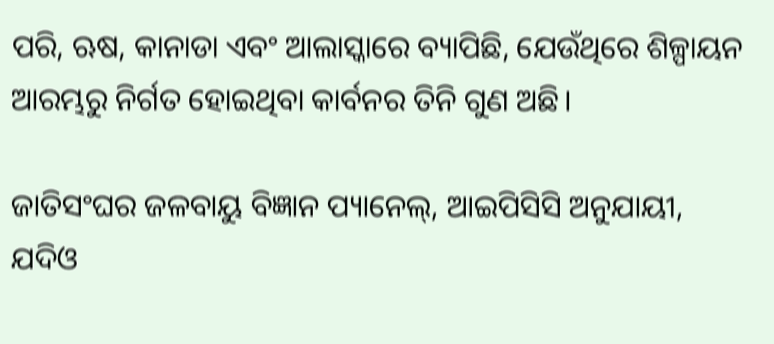ପରି, ଋଷ, କାନାଡା ଏବଂ ଆଲାସ୍କାରେ ବ୍ୟାପିଛି, ଯେଉଁଥିରେ ଶିଳ୍ପାୟନ ଆରମ୍ଭରୁ ନିର୍ଗତ ହୋଇଥିବା କାର୍ବନର ତିନି ଗୁଣ ଅଛି।

ଜାତିସଂଘର ଜଳବାୟୁ ବିଜ୍ଞାନ ପ୍ୟାନେଲ୍, ଆଇପିସିସି ଅନୁଯାୟୀ, ଯଦିଓ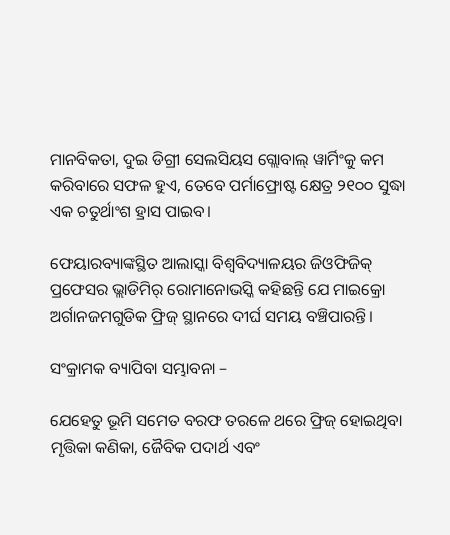ମାନବିକତା, ଦୁଇ ଡିଗ୍ରୀ ସେଲସିୟସ ଗ୍ଲୋବାଲ୍ ୱାର୍ମିଂକୁ କମ କରିବାରେ ସଫଳ ହୁଏ, ତେବେ ପର୍ମାଫ୍ରୋଷ୍ଟ କ୍ଷେତ୍ର ୨୧୦୦ ସୁଦ୍ଧା ଏକ ଚତୁର୍ଥାଂଶ ହ୍ରାସ ପାଇବ।

ଫେୟାରବ୍ୟାଙ୍କସ୍ଥିତ ଆଲାସ୍କା ବିଶ୍ୱବିଦ୍ୟାଳୟର ଜିଓଫିଜିକ୍ ପ୍ରଫେସର ଭ୍ଲାଡିମିର୍ ରୋମାନୋଭସ୍କି କହିଛନ୍ତି ଯେ ମାଇକ୍ରୋ ଅର୍ଗାନଜମଗୁଡିକ ଫ୍ରିଜ୍ ସ୍ଥାନରେ ଦୀର୍ଘ ସମୟ ବଞ୍ଚିପାରନ୍ତି।

ସଂକ୍ରାମକ ବ୍ୟାପିବା ସମ୍ଭାବନା –

ଯେହେତୁ ଭୂମି ସମେତ ବରଫ ତରଳେ ଥରେ ଫ୍ରିଜ୍ ହୋଇଥିବା ମୃତ୍ତିକା କଣିକା, ଜୈବିକ ପଦାର୍ଥ ଏବଂ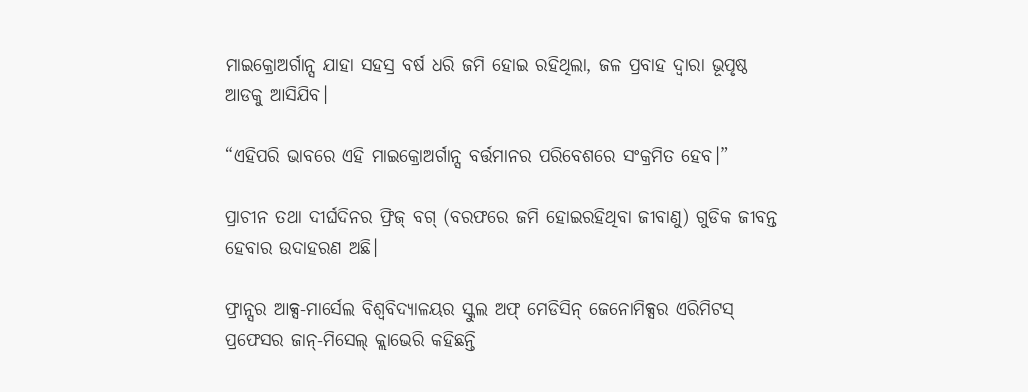ମାଇକ୍ରୋଅର୍ଗାନ୍ସ ଯାହା ସହସ୍ର ବର୍ଷ ଧରି ଜମି ହୋଇ ରହିଥିଲା, ଜଳ ପ୍ରବାହ ଦ୍ୱାରା ଭୂପୃଷ୍ଠ ଆଡକୁ ଆସିଯିବ।

“ଏହିପରି ଭାବରେ ଏହି ମାଇକ୍ରୋଅର୍ଗାନ୍ସ ବର୍ତ୍ତମାନର ପରିବେଶରେ ସଂକ୍ରମିତ ହେବ।”

ପ୍ରାଚୀନ ତଥା ଦୀର୍ଘଦିନର ଫ୍ରିଜ୍ ବଗ୍ (ବରଫରେ ଜମି ହୋଇରହିଥିବା ଜୀବାଣୁ) ଗୁଡିକ ଜୀବନ୍ତ ହେବାର ଉଦାହରଣ ଅଛି।

ଫ୍ରାନ୍ସର ଆକ୍ସ-ମାର୍ସେଲ ବିଶ୍ୱବିଦ୍ୟାଳୟର ସ୍କୁଲ ଅଫ୍ ମେଡିସିନ୍ ଜେନୋମିକ୍ସର ଏରିମିଟସ୍ ପ୍ରଫେସର ଜାନ୍-ମିସେଲ୍ କ୍ଲାଭେରି କହିଛନ୍ତି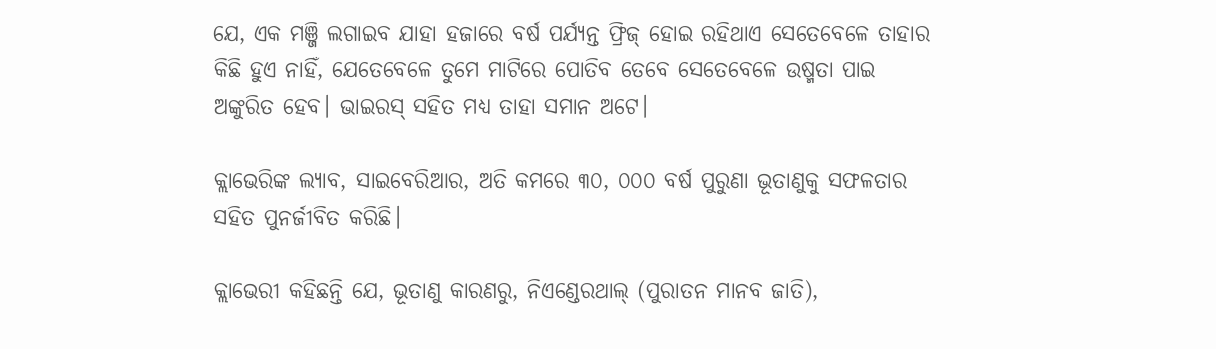ଯେ, ଏକ ମଞ୍ଜି ଲଗାଇବ ଯାହା ହଜାରେ ବର୍ଷ ପର୍ଯ୍ୟନ୍ତ ଫ୍ରିଜ୍ ହୋଇ ରହିଥାଏ ସେତେବେଳେ ତାହାର କିଛି ହୁଏ ନାହିଁ, ଯେତେବେଳେ ତୁମେ ମାଟିରେ ପୋତିବ ତେବେ ସେତେବେଳେ ଉଷ୍ମତା ପାଇ ଅଙ୍କୁରିତ ହେବ। ଭାଇରସ୍ ସହିତ ମଧ୍ୟ ତାହା ସମାନ ଅଟେ।

କ୍ଲାଭେରିଙ୍କ ଲ୍ୟାବ, ସାଇବେରିଆର, ଅତି କମରେ ୩୦, ୦୦୦ ବର୍ଷ ପୁରୁଣା ଭୂତାଣୁକୁ ସଫଳତାର ସହିତ ପୁନର୍ଜୀବିତ କରିଛି।

କ୍ଲାଭେରୀ କହିଛନ୍ତି ଯେ, ଭୂତାଣୁ କାରଣରୁ, ନିଏଣ୍ଡେରଥାଲ୍ (ପୁରାତନ ମାନବ ଜାତି),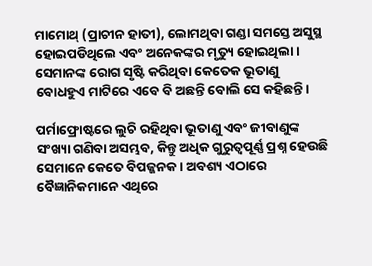ମାମୋଥ୍ (ପ୍ରାଚୀନ ହାତୀ), ଲୋମଥିବା ଗଣ୍ଡା ସମସ୍ତେ ଅସୁସ୍ଥ ହୋଇପଡିଥିଲେ ଏବଂ ଅନେକଙ୍କର ମୃତ୍ୟୁ ହୋଇଥିଲା। ସେମାନଙ୍କ ରୋଗ ସୃଷ୍ଟି କରିଥିବା କେତେକ ଭୂତାଣୁ ବୋଧହୁଏ ମାଟିରେ ଏବେ ବି ଅଛନ୍ତି ବୋଲି ସେ କହିଛନ୍ତି।

ପର୍ମାଫ୍ରୋଷ୍ଟରେ ଲୁଚି ରହିଥିବା ଭୂତାଣୁ ଏବଂ ଜୀବାଣୁଙ୍କ ସଂଖ୍ୟା ଗଣିବା ଅସମ୍ଭବ, କିନ୍ତୁ ଅଧିକ ଗୁରୁତ୍ୱପୂର୍ଣ୍ଣ ପ୍ରଶ୍ନ ହେଉଛି ସେମାନେ କେତେ ବିପଜ୍ଜନକ। ଅବଶ୍ୟ ଏଠାରେ ବୈଜ୍ଞାନିକମାନେ ଏଥିରେ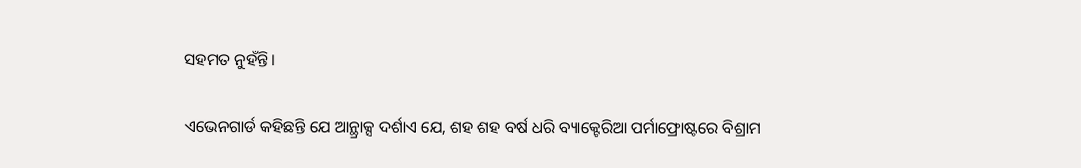ସହମତ ନୁହଁନ୍ତି।

ଏଭେନଗାର୍ଡ କହିଛନ୍ତି ଯେ ଆନ୍ଥ୍ରାକ୍ସ ଦର୍ଶାଏ ଯେ, ଶହ ଶହ ବର୍ଷ ଧରି ବ୍ୟାକ୍ଟେରିଆ ପର୍ମାଫ୍ରୋଷ୍ଟରେ ବିଶ୍ରାମ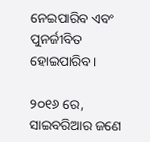ନେଇପାରିବ ଏବଂ ପୁନର୍ଜୀବିତ ହୋଇପାରିବ।

୨୦୧୬ ରେ, ସାଇବରିଆର ଜଣେ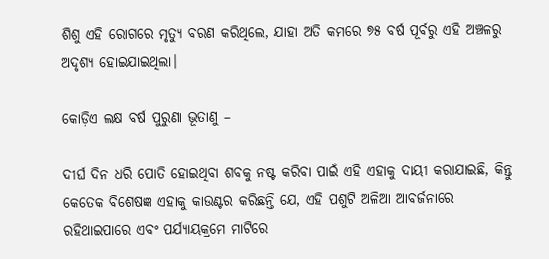ଶିଶୁ ଏହି ରୋଗରେ ମୃତ୍ୟୁ ବରଣ କରିଥିଲେ, ଯାହା ଅତି କମରେ ୭୫ ବର୍ଷ ପୂର୍ବରୁ ଏହି ଅଞ୍ଚଳରୁ ଅଦୃଶ୍ୟ ହୋଇଯାଇଥିଲା।

କୋଡ଼ିଏ ଲକ୍ଷ ବର୍ଷ ପୁରୁଣା ଭୂତାଣୁ –

ଦୀର୍ଘ ଦିନ ଧରି ପୋତି ହୋଇଥିବା ଶବକୁ ନଷ୍ଟ କରିବା ପାଇଁ ଏହି ଏହାକୁ ଦାୟୀ କରାଯାଇଛି, କିନ୍ତୁ କେତେକ ବିଶେଷଜ୍ଞ ଏହାକୁ କାଉଣ୍ଟର କରିଛନ୍ତି ଯେ, ଏହି ପଶୁଟି ଅଳିଆ ଆବର୍ଜନାରେ ରହିଥାଇପାରେ ଏବଂ ପର୍ଯ୍ୟାୟକ୍ରମେ ମାଟିରେ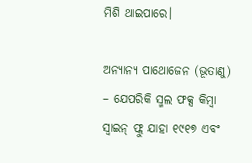ମିଶି ଥାଇପାରେ।

ଅନ୍ୟାନ୍ୟ ପାଥୋଜେନ (ଭୂତାଣୁ) – ଯେପରିକି ସ୍ମଲ ଫକ୍ସ କିମ୍ବା ସ୍ୱାଇନ୍ ଫ୍ଲୁ ଯାହା ୧୯୧୭ ଏବଂ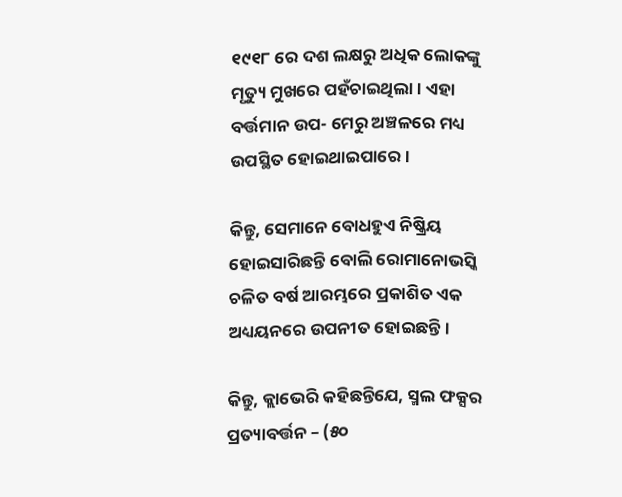୧୯୧୮ ରେ ଦଶ ଲକ୍ଷରୁ ଅଧିକ ଲୋକଙ୍କୁ ମୃତ୍ୟୁ ମୁଖରେ ପହଁଚାଇଥିଲା। ଏହା ବର୍ତ୍ତମାନ ଉପ- ମେରୁ ଅଞ୍ଚଳରେ ମଧ୍ୟ ଉପସ୍ଥିତ ହୋଇଥାଇପାରେ।

କିନ୍ତୁ, ସେମାନେ ବୋଧହୁଏ ନିଷ୍କ୍ରିୟ ହୋଇସାରିଛନ୍ତି ବୋଲି ରୋମାନୋଭସ୍କି ଚଳିତ ବର୍ଷ ଆରମ୍ଭରେ ପ୍ରକାଶିତ ଏକ ଅଧ୍ୟୟନରେ ଉପନୀତ ହୋଇଛନ୍ତି।

କିନ୍ତୁ, କ୍ଲାଭେରି କହିଛନ୍ତିଯେ, ସ୍ମଲ ଫକ୍ସର ପ୍ରତ୍ୟାବର୍ତ୍ତନ – (୫୦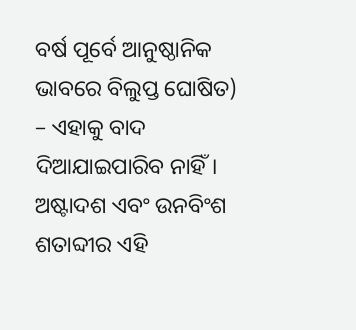ବର୍ଷ ପୂର୍ବେ ଆନୁଷ୍ଠାନିକ ଭାବରେ ବିଲୁପ୍ତ ଘୋଷିତ) – ଏହାକୁ ବାଦ ଦିଆଯାଇପାରିବ ନାହିଁ। ଅଷ୍ଟାଦଶ ଏବଂ ଉନବିଂଶ ଶତାବ୍ଦୀର ଏହି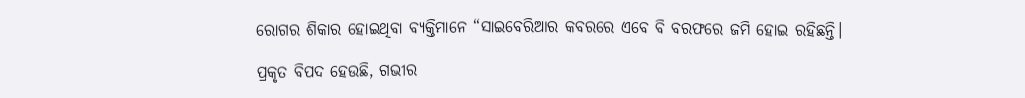ରୋଗର ଶିକାର ହୋଇଥିବା ବ୍ୟକ୍ତିମାନେ “ସାଇବେରିଆର କବରରେ ଏବେ ବି ବରଫରେ ଜମି ହୋଇ ରହିଛନ୍ତି।

ପ୍ରକୃତ ବିପଦ ହେଉଛି, ଗଭୀର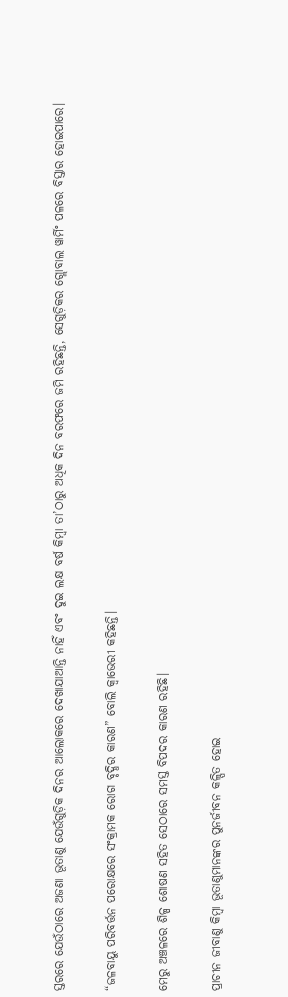ସ୍ତରରେ ଯେଉଁଠାରେ ଅଜଣା ଭୂତାଣୁ ଯେଉଁଗୁଡ଼ିକ ଦିନର ଆଲୋକରେ ଦେଖାଯାଆନ୍ତି ନାହିଁ ଏବଂ ଦୁଇ ଲକ୍ଷ ବର୍ଷ କିମ୍ବା ତା’ଠାରୁ ଅଧିକ ଦିନ ବରଫରେ ଜମି ରହିଛନ୍ତି, ସେଗୁଡ଼ିକର ଗ୍ଲୋବାଲ ୱାର୍ମିଂ ପଳରେ ବିସ୍ତାର ହୋଇପାରେ।

“ଜଳବାୟୁ ପରିବର୍ତ୍ତନ ପରୋକ୍ଷରେ ସଂକ୍ରାମକ ରୋଗ ବୃଦ୍ଧିର କାରଣ” ବୋଲି କ୍ୱାଭେରୀ କହିଛନ୍ତି।

ମେରୁ ଅଞ୍ଚଳରେ ଶିଳ୍ପ ଶୋଷଣ ସହିତ ସେଠାରେ ସମସ୍ତ ବିପଦର କାରଣ ରହିଛି।

ପ୍ରାଚୀନ ଜୀବାଣୁ କିମ୍ବା ଭୂତାଣୁମାନଙ୍କର ପୁନର୍ଜୀବନ କଳ୍ପିତ ହୋଇ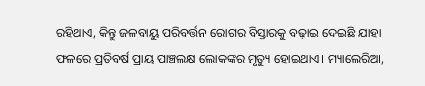ରହିଥାଏ, କିନ୍ତୁ ଜଳବାୟୁ ପରିବର୍ତ୍ତନ ରୋଗର ବିସ୍ତାରକୁ ବଢ଼ାଇ ଦେଇଛି ଯାହା ଫଳରେ ପ୍ରତିବର୍ଷ ପ୍ରାୟ ପାଞ୍ଚଲକ୍ଷ ଲୋକଙ୍କର ମୃତ୍ୟୁ ହୋଇଥାଏ। ମ୍ୟାଲେରିଆ,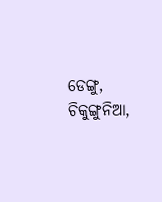ଡେଙ୍ଗୁ, ଚିକୁଙ୍ଗୁନିଆ,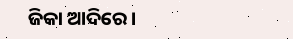ଜିକା ଆଦିରେ।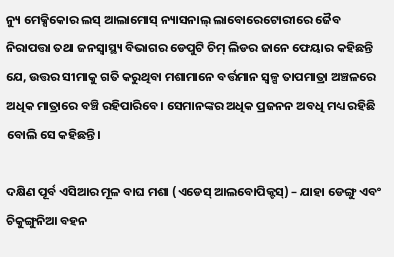ନ୍ୟୁ ମେକ୍ସିକୋର ଲସ୍ ଆଲାମୋସ୍ ନ୍ୟାସନାଲ୍ ଲାବୋରେଟୋରୀରେ ଜୈବ ନିରାପତ୍ତା ତଥା ଜନସ୍ୱାସ୍ଥ୍ୟ ବିଭାଗର ଡେପୁଟି ଚିମ୍ ଲିଡର ଜାନେ ଫେୟାର କହିଛନ୍ତି ଯେ, ଉତ୍ତର ସୀମାକୁ ଗତି କରୁଥିବା ମଶାମାନେ ବର୍ତ୍ତମାନ ସ୍ୱଳ୍ପ ତାପମାତ୍ରା ଅଞ୍ଚଳରେ ଅଧିକ ମାତ୍ରାରେ ବଞ୍ଚି ରହିପାରିବେ। ସେମାନଙ୍କର ଅଧିକ ପ୍ରଜନନ ଅବଧି ମଧ୍ୟ ରହିଛି ବୋଲି ସେ କହିଛନ୍ତି।

ଦକ୍ଷିଣ ପୂର୍ବ ଏସିଆର ମୂଳ ବାଘ ମଶା (ଏଡେସ୍ ଆଲବୋପିକ୍ଟସ୍) – ଯାହା ଡେଙ୍ଗୁ ଏବଂ ଚିକୁଙ୍ଗୁନିଆ ବହନ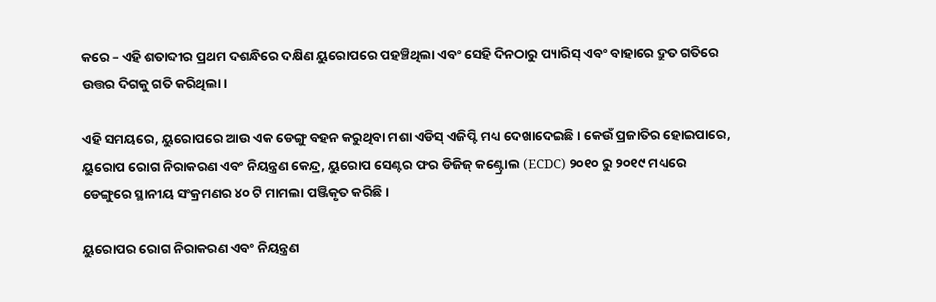କରେ – ଏହି ଶତାବ୍ଦୀର ପ୍ରଥମ ଦଶନ୍ଧିରେ ଦକ୍ଷିଣ ୟୁରୋପରେ ପହଞ୍ଚିଥିଲା ଏବଂ ସେହି ଦିନଠାରୁ ପ୍ୟାରିସ୍ ଏବଂ ବାହାରେ ଦ୍ରୁତ ଗତିରେ ଉତ୍ତର ଦିଗକୁ ଗତି କରିଥିଲା।

ଏହି ସମୟରେ, ୟୁରୋପରେ ଆଉ ଏକ ଡେଙ୍ଗୁ ବହନ କରୁଥିବା ମଶା ଏଡିସ୍ ଏଜିପ୍ଟି ମଧ୍ୟ ଦେଖାଦେଇଛି। କେଉଁ ପ୍ରଜାତିର ହୋଇପାରେ, ୟୁରୋପ ରୋଗ ନିରାକରଣ ଏବଂ ନିୟନ୍ତ୍ରଣ କେନ୍ଦ୍ର, ୟୁରୋପ ସେଣ୍ଟର ଫର ଡିଜିଜ୍ କଣ୍ଟ୍ରୋଲ (ECDC) ୨୦୧୦ ରୁ ୨୦୧୯ ମଧ୍ୟରେ ଡେଙ୍ଗୁରେ ସ୍ଥାନୀୟ ସଂକ୍ରମଣର ୪୦ ଟି ମାମଲା ପଞ୍ଜିକୃତ କରିଛି।

ୟୁରୋପର ରୋଗ ନିରାକରଣ ଏବଂ ନିୟନ୍ତ୍ରଣ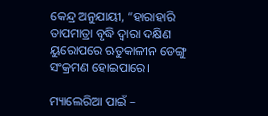କେନ୍ଦ୍ର ଅନୁଯାୟୀ, “ହାରାହାରି ତାପମାତ୍ରା ବୃଦ୍ଧି ଦ୍ୱାରା ଦକ୍ଷିଣ ୟୁରୋପରେ ଋତୁକାଳୀନ ଡେଙ୍ଗୁ ସଂକ୍ରମଣ ହୋଇପାରେ।

ମ୍ୟାଲେରିଆ ପାଇଁ –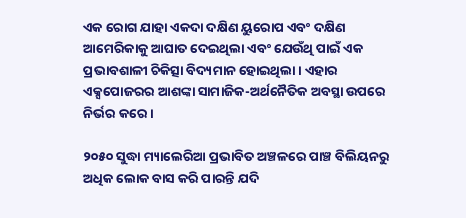ଏକ ରୋଗ ଯାହା ଏକଦା ଦକ୍ଷିଣ ୟୁରୋପ ଏବଂ ଦକ୍ଷିଣ ଆମେରିକାକୁ ଆଘାତ ଦେଇଥିଲା ଏବଂ ଯେଉଁଥି ପାଇଁ ଏକ ପ୍ରଭାବଶାଳୀ ଚିକିତ୍ସା ବିଦ୍ୟମାନ ହୋଇଥିଲା। ଏହାର ଏକ୍ସପୋଜରର ଆଶଙ୍କା ସାମାଜିକ-ଅର୍ଥନୈତିକ ଅବସ୍ଥା ଉପରେ ନିର୍ଭର କରେ।

୨୦୫୦ ସୁଦ୍ଧା ମ୍ୟାଲେରିଆ ପ୍ରଭାବିତ ଅଞ୍ଚଳରେ ପାଞ୍ଚ ବିଲିୟନରୁ ଅଧିକ ଲୋକ ବାସ କରି ପାରନ୍ତି ଯଦି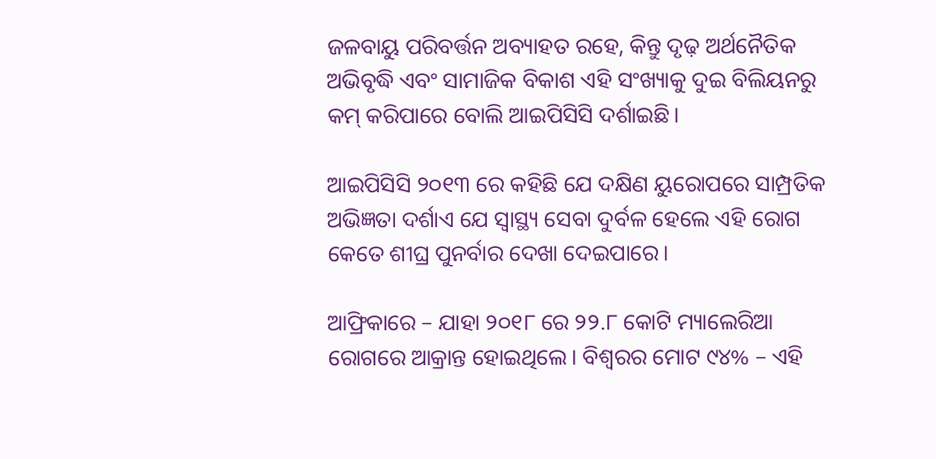ଜଳବାୟୁ ପରିବର୍ତ୍ତନ ଅବ୍ୟାହତ ରହେ, କିନ୍ତୁ ଦୃଢ଼ ଅର୍ଥନୈତିକ ଅଭିବୃଦ୍ଧି ଏବଂ ସାମାଜିକ ବିକାଶ ଏହି ସଂଖ୍ୟାକୁ ଦୁଇ ବିଲିୟନରୁ କମ୍ କରିପାରେ ବୋଲି ଆଇପିସିସି ଦର୍ଶାଇଛି।

ଆଇପିସିସି ୨୦୧୩ ରେ କହିଛି ଯେ ଦକ୍ଷିଣ ୟୁରୋପରେ ସାମ୍ପ୍ରତିକ ଅଭିଜ୍ଞତା ଦର୍ଶାଏ ଯେ ସ୍ୱାସ୍ଥ୍ୟ ସେବା ଦୁର୍ବଳ ହେଲେ ଏହି ରୋଗ କେତେ ଶୀଘ୍ର ପୁନର୍ବାର ଦେଖା ଦେଇପାରେ।

ଆଫ୍ରିକାରେ – ଯାହା ୨୦୧୮ ରେ ୨୨.୮ କୋଟି ମ୍ୟାଲେରିଆ ରୋଗରେ ଆକ୍ରାନ୍ତ ହୋଇଥିଲେ। ବିଶ୍ୱରର ମୋଟ ୯୪% – ଏହି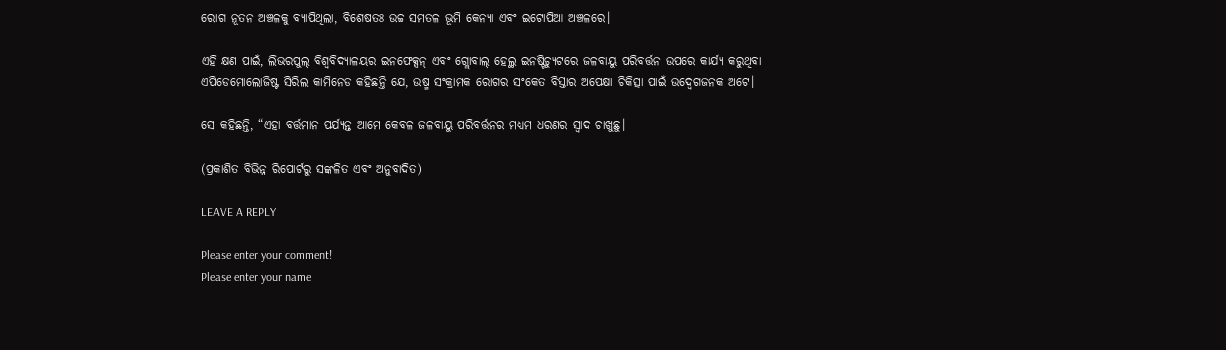ରୋଗ ନୂତନ ଅଞ୍ଚଳକୁ ବ୍ୟାପିଥିଲା, ବିଶେଷତଃ ଉଚ୍ଚ ସମତଳ ଭୂମି କେନ୍ୟା ଏବଂ ଇଟୋପିଆ ଅଞ୍ଚଳରେ।

ଏହି କ୍ଷଣ ପାଇଁ, ଲିଭରପୁଲ୍ ବିଶ୍ୱବିଦ୍ୟାଳୟର ଇନଫେକ୍ସନ୍ ଏବଂ ଗ୍ଲୋବାଲ୍ ହେଲ୍ଥ ଇନଷ୍ଟିଚ୍ୟୁଟରେ ଜଳବାୟୁ ପରିବର୍ତ୍ତନ ଉପରେ କାର୍ଯ୍ୟ କରୁଥିବା ଏପିଡେମୋଲୋଜିଷ୍ଟ ସିରିଲ କାମିନେଡ କହିଛନ୍ତି ଯେ, ଉଷ୍ମ ସଂକ୍ରାମକ ରୋଗର ସଂକେତ ବିସ୍ତାର ଅପେକ୍ଷା ଚିକିତ୍ସା ପାଇଁ ଉଦ୍ବେଗଜନକ ଅଟେ।

ସେ କହିଛନ୍ତି, “ଏହା ବର୍ତ୍ତମାନ ପର୍ଯ୍ୟନ୍ତ ଆମେ କେବଳ ଜଳବାୟୁ ପରିବର୍ତ୍ତନର ମଧ୍ୟମ ଧରଣର ସ୍ୱାଦ ଚାଖୁଛୁ।

(ପ୍ରକାଶିତ ବିଭିନ୍ନ ରିପୋର୍ଟରୁ ସଙ୍କଳିତ ଏବଂ ଅନୁବାଦିତ)

LEAVE A REPLY

Please enter your comment!
Please enter your name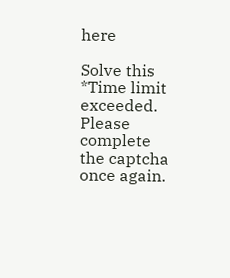here

Solve this *Time limit exceeded. Please complete the captcha once again.